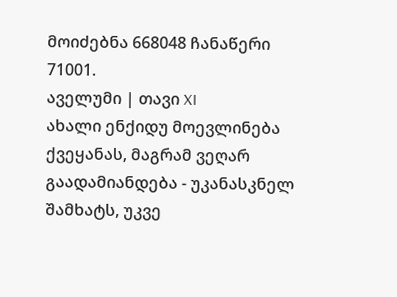მოიძებნა 668048 ჩანაწერი
71001.
აველუმი | თავი XI
ახალი ენქიდუ მოევლინება ქვეყანას, მაგრამ ვეღარ გაადამიანდება - უკანასკნელ შამხატს, უკვე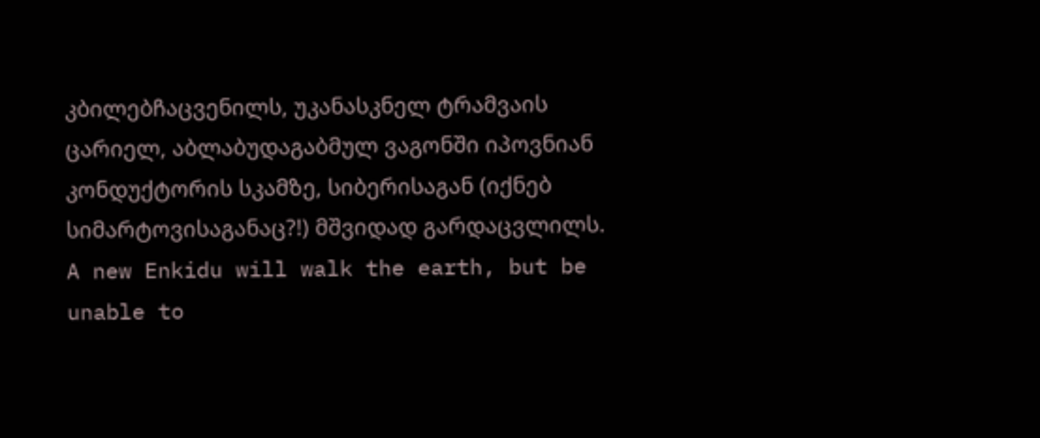კბილებჩაცვენილს, უკანასკნელ ტრამვაის ცარიელ, აბლაბუდაგაბმულ ვაგონში იპოვნიან კონდუქტორის სკამზე, სიბერისაგან (იქნებ სიმარტოვისაგანაც?!) მშვიდად გარდაცვლილს.
A new Enkidu will walk the earth, but be unable to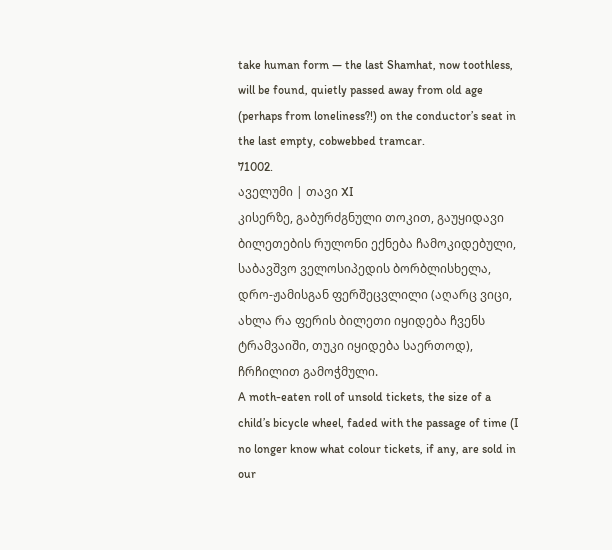take human form — the last Shamhat, now toothless, will be found, quietly passed away from old age (perhaps from loneliness?!) on the conductor’s seat in the last empty, cobwebbed tramcar.
71002.
აველუმი | თავი XI
კისერზე, გაბურძგნული თოკით, გაუყიდავი ბილეთების რულონი ექნება ჩამოკიდებული, საბავშვო ველოსიპედის ბორბლისხელა, დრო-ჟამისგან ფერშეცვლილი (აღარც ვიცი, ახლა რა ფერის ბილეთი იყიდება ჩვენს ტრამვაიში, თუკი იყიდება საერთოდ), ჩრჩილით გამოჭმული.
A moth-eaten roll of unsold tickets, the size of a child’s bicycle wheel, faded with the passage of time (I no longer know what colour tickets, if any, are sold in our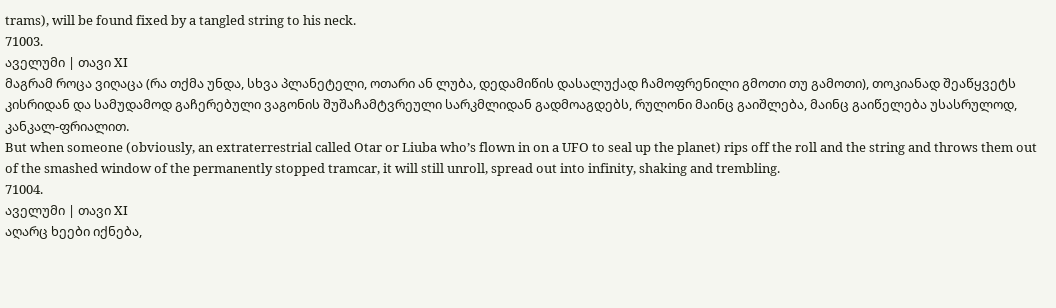trams), will be found fixed by a tangled string to his neck.
71003.
აველუმი | თავი XI
მაგრამ როცა ვიღაცა (რა თქმა უნდა, სხვა პლანეტელი, ოთარი ან ლუბა, დედამიწის დასალუქად ჩამოფრენილი გმოთი თუ გამოთი), თოკიანად შეაწყვეტს კისრიდან და სამუდამოდ გაჩერებული ვაგონის შუშაჩამტვრეული სარკმლიდან გადმოაგდებს, რულონი მაინც გაიშლება, მაინც გაიწელება უსასრულოდ, კანკალ-ფრიალით.
But when someone (obviously, an extraterrestrial called Otar or Liuba who’s flown in on a UFO to seal up the planet) rips off the roll and the string and throws them out of the smashed window of the permanently stopped tramcar, it will still unroll, spread out into infinity, shaking and trembling.
71004.
აველუმი | თავი XI
აღარც ხეები იქნება,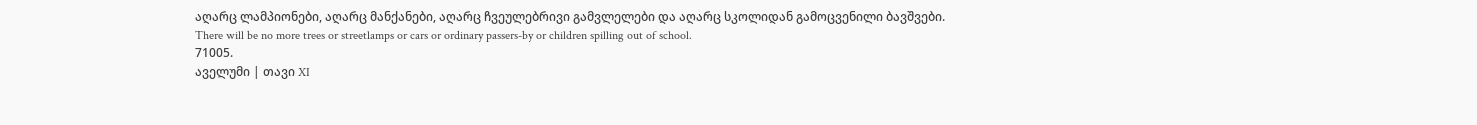აღარც ლამპიონები, აღარც მანქანები, აღარც ჩვეულებრივი გამვლელები და აღარც სკოლიდან გამოცვენილი ბავშვები.
There will be no more trees or streetlamps or cars or ordinary passers-by or children spilling out of school.
71005.
აველუმი | თავი XI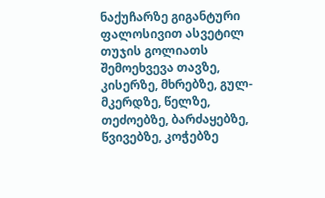ნაქუჩარზე გიგანტური ფალოსივით ასვეტილ თუჯის გოლიათს შემოეხვევა თავზე, კისერზე, მხრებზე, გულ-მკერდზე, წელზე, თეძოებზე, ბარძაყებზე, წვივებზე, კოჭებზე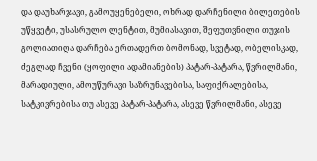და დაუხარჯავი, გამოუყენებელი, ოხრად დარჩენილი ბილეთების უწყვეტი, უსასრულო ლენტით, მუმიასავით, შეფუთვნილი თუჯის გოლიათიღა დარჩება ერთადერთ ბომონად, სვეტად, ობელისკად, ძეგლად ჩვენი (ყოფილი ადამიანების) პატარ-პატარა, წვრილმანი, მარადიული, ამოუწურავი საზრუნავებისა, საფიქრალებისა, სატკივრებისა თუ ასევე პატარ-პატარა, ასევე წვრილმანი, ასევე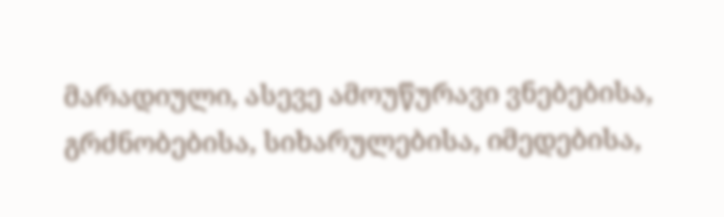მარადიული, ასევე ამოუწურავი ვნებებისა, გრძნობებისა, სიხარულებისა, იმედებისა,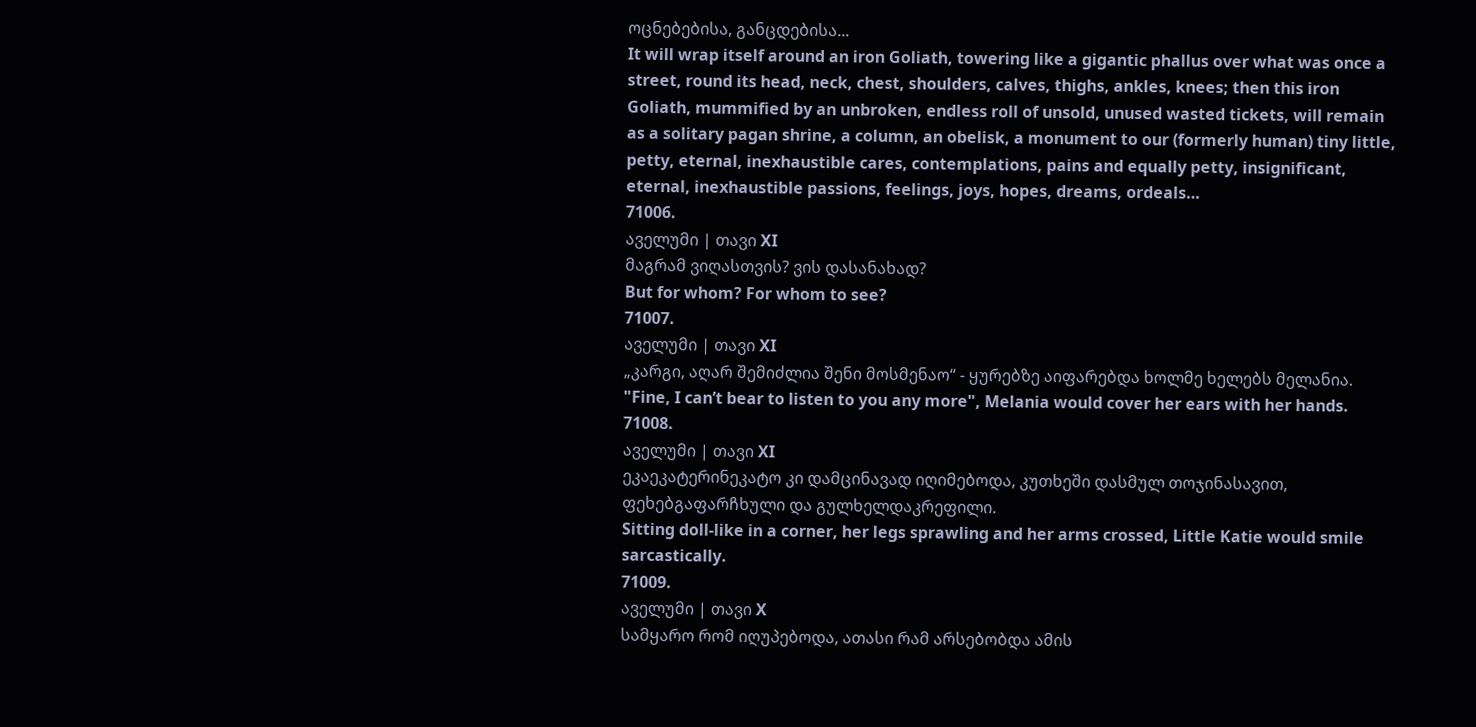ოცნებებისა, განცდებისა...
It will wrap itself around an iron Goliath, towering like a gigantic phallus over what was once a street, round its head, neck, chest, shoulders, calves, thighs, ankles, knees; then this iron Goliath, mummified by an unbroken, endless roll of unsold, unused wasted tickets, will remain as a solitary pagan shrine, a column, an obelisk, a monument to our (formerly human) tiny little, petty, eternal, inexhaustible cares, contemplations, pains and equally petty, insignificant, eternal, inexhaustible passions, feelings, joys, hopes, dreams, ordeals…
71006.
აველუმი | თავი XI
მაგრამ ვიღასთვის? ვის დასანახად?
But for whom? For whom to see?
71007.
აველუმი | თავი XI
„კარგი, აღარ შემიძლია შენი მოსმენაო“ - ყურებზე აიფარებდა ხოლმე ხელებს მელანია.
"Fine, I can’t bear to listen to you any more", Melania would cover her ears with her hands.
71008.
აველუმი | თავი XI
ეკაეკატერინეკატო კი დამცინავად იღიმებოდა, კუთხეში დასმულ თოჯინასავით, ფეხებგაფარჩხული და გულხელდაკრეფილი.
Sitting doll-like in a corner, her legs sprawling and her arms crossed, Little Katie would smile sarcastically.
71009.
აველუმი | თავი X
სამყარო რომ იღუპებოდა, ათასი რამ არსებობდა ამის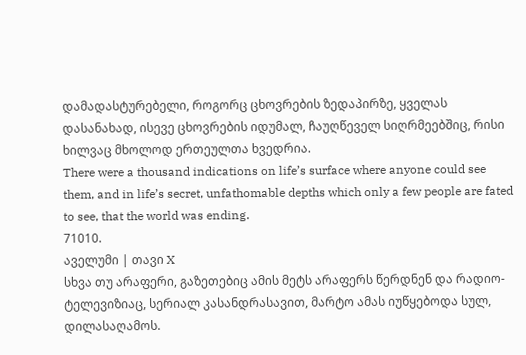დამადასტურებელი, როგორც ცხოვრების ზედაპირზე, ყველას დასანახად, ისევე ცხოვრების იდუმალ, ჩაუღწეველ სიღრმეებშიც, რისი ხილვაც მხოლოდ ერთეულთა ხვედრია.
There were a thousand indications on life’s surface where anyone could see them, and in life’s secret, unfathomable depths which only a few people are fated to see, that the world was ending.
71010.
აველუმი | თავი X
სხვა თუ არაფერი, გაზეთებიც ამის მეტს არაფერს წერდნენ და რადიო-ტელევიზიაც, სერიალ კასანდრასავით, მარტო ამას იუწყებოდა სულ, დილასაღამოს.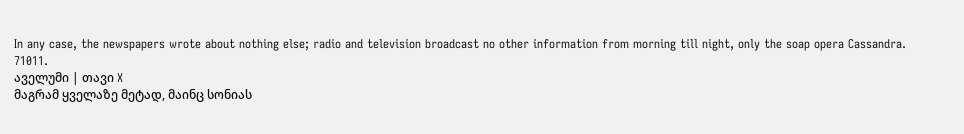In any case, the newspapers wrote about nothing else; radio and television broadcast no other information from morning till night, only the soap opera Cassandra.
71011.
აველუმი | თავი X
მაგრამ ყველაზე მეტად, მაინც სონიას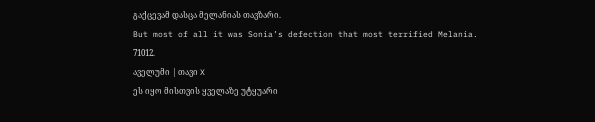გაქცევამ დასცა მელანიას თავზარი.
But most of all it was Sonia’s defection that most terrified Melania.
71012.
აველუმი | თავი X
ეს იყო მისთვის ყველაზე უტყუარი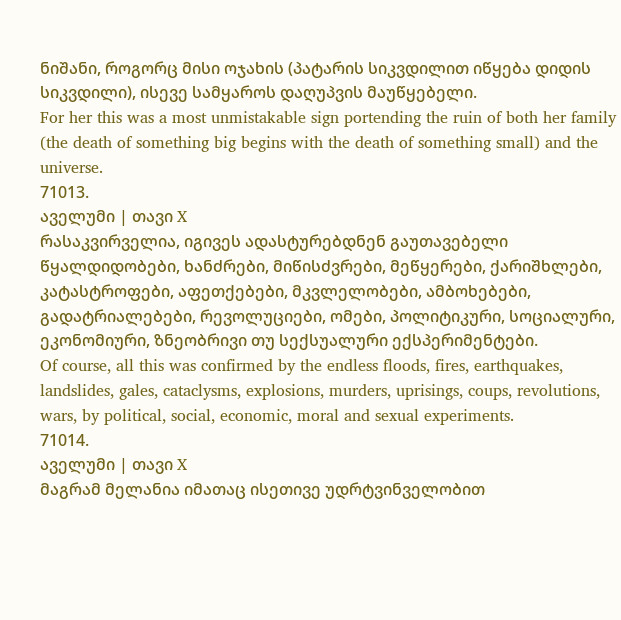ნიშანი, როგორც მისი ოჯახის (პატარის სიკვდილით იწყება დიდის სიკვდილი), ისევე სამყაროს დაღუპვის მაუწყებელი.
For her this was a most unmistakable sign portending the ruin of both her family (the death of something big begins with the death of something small) and the universe.
71013.
აველუმი | თავი X
რასაკვირველია, იგივეს ადასტურებდნენ გაუთავებელი წყალდიდობები, ხანძრები, მიწისძვრები, მეწყერები, ქარიშხლები, კატასტროფები, აფეთქებები, მკვლელობები, ამბოხებები, გადატრიალებები, რევოლუციები, ომები, პოლიტიკური, სოციალური, ეკონომიური, ზნეობრივი თუ სექსუალური ექსპერიმენტები.
Of course, all this was confirmed by the endless floods, fires, earthquakes, landslides, gales, cataclysms, explosions, murders, uprisings, coups, revolutions, wars, by political, social, economic, moral and sexual experiments.
71014.
აველუმი | თავი X
მაგრამ მელანია იმათაც ისეთივე უდრტვინველობით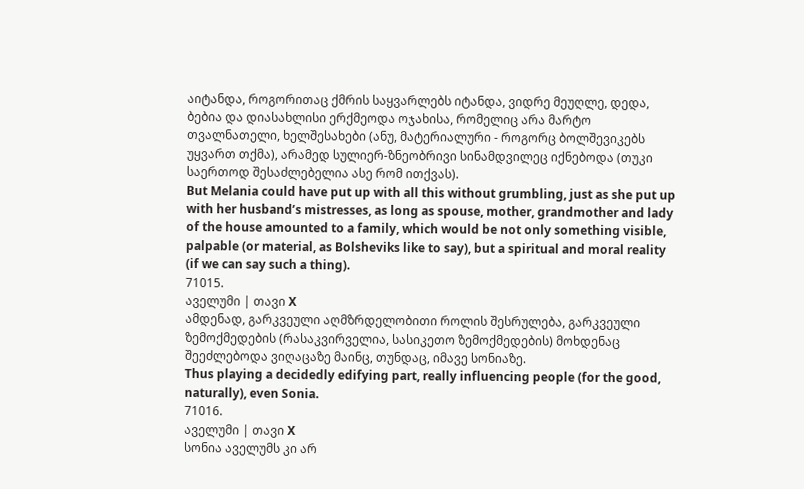აიტანდა, როგორითაც ქმრის საყვარლებს იტანდა, ვიდრე მეუღლე, დედა, ბებია და დიასახლისი ერქმეოდა ოჯახისა, რომელიც არა მარტო თვალნათელი, ხელშესახები (ანუ, მატერიალური - როგორც ბოლშევიკებს უყვართ თქმა), არამედ სულიერ-ზნეობრივი სინამდვილეც იქნებოდა (თუკი საერთოდ შესაძლებელია ასე რომ ითქვას).
But Melania could have put up with all this without grumbling, just as she put up with her husband’s mistresses, as long as spouse, mother, grandmother and lady of the house amounted to a family, which would be not only something visible, palpable (or material, as Bolsheviks like to say), but a spiritual and moral reality (if we can say such a thing).
71015.
აველუმი | თავი X
ამდენად, გარკვეული აღმზრდელობითი როლის შესრულება, გარკვეული ზემოქმედების (რასაკვირველია, სასიკეთო ზემოქმედების) მოხდენაც შეეძლებოდა ვიღაცაზე მაინც, თუნდაც, იმავე სონიაზე.
Thus playing a decidedly edifying part, really influencing people (for the good, naturally), even Sonia.
71016.
აველუმი | თავი X
სონია აველუმს კი არ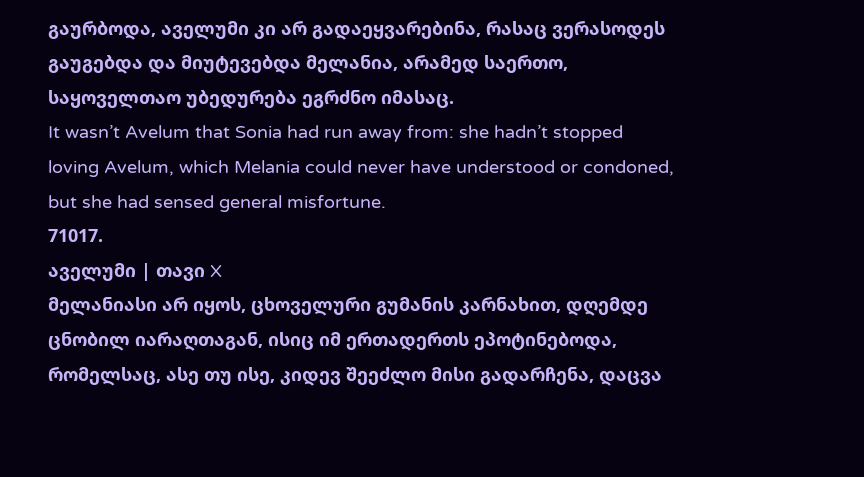გაურბოდა, აველუმი კი არ გადაეყვარებინა, რასაც ვერასოდეს გაუგებდა და მიუტევებდა მელანია, არამედ საერთო, საყოველთაო უბედურება ეგრძნო იმასაც.
It wasn’t Avelum that Sonia had run away from: she hadn’t stopped loving Avelum, which Melania could never have understood or condoned, but she had sensed general misfortune.
71017.
აველუმი | თავი X
მელანიასი არ იყოს, ცხოველური გუმანის კარნახით, დღემდე ცნობილ იარაღთაგან, ისიც იმ ერთადერთს ეპოტინებოდა, რომელსაც, ასე თუ ისე, კიდევ შეეძლო მისი გადარჩენა, დაცვა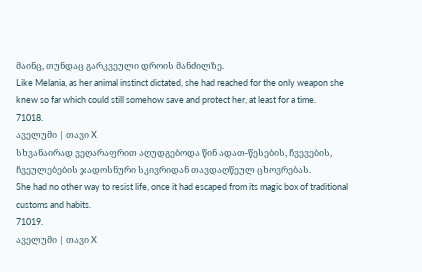მაინც, თუნდაც გარკვეული დროის მანძილზე.
Like Melania, as her animal instinct dictated, she had reached for the only weapon she knew so far which could still somehow save and protect her, at least for a time.
71018.
აველუმი | თავი X
სხვანაირად ვეღარაფრით აღუდგებოდა წინ ადათ-წესების, ჩვევების, ჩვეულებების ჯადოსნური სკივრიდან თავდაღწეულ ცხოვრებას.
She had no other way to resist life, once it had escaped from its magic box of traditional customs and habits.
71019.
აველუმი | თავი X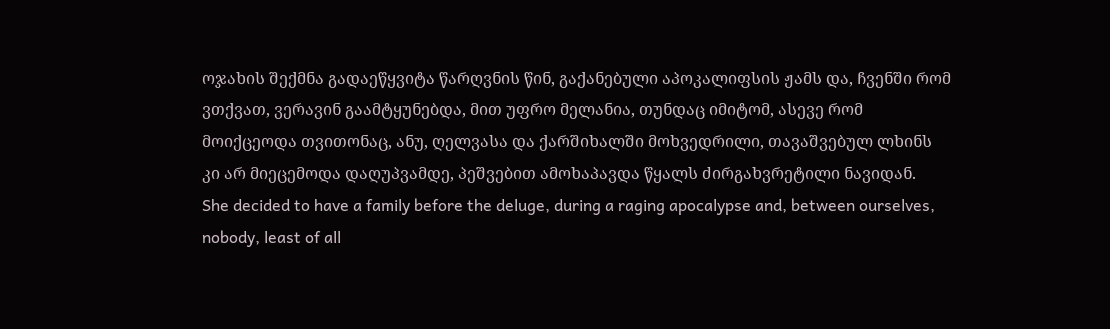ოჯახის შექმნა გადაეწყვიტა წარღვნის წინ, გაქანებული აპოკალიფსის ჟამს და, ჩვენში რომ ვთქვათ, ვერავინ გაამტყუნებდა, მით უფრო მელანია, თუნდაც იმიტომ, ასევე რომ მოიქცეოდა თვითონაც, ანუ, ღელვასა და ქარშიხალში მოხვედრილი, თავაშვებულ ლხინს კი არ მიეცემოდა დაღუპვამდე, პეშვებით ამოხაპავდა წყალს ძირგახვრეტილი ნავიდან.
She decided to have a family before the deluge, during a raging apocalypse and, between ourselves, nobody, least of all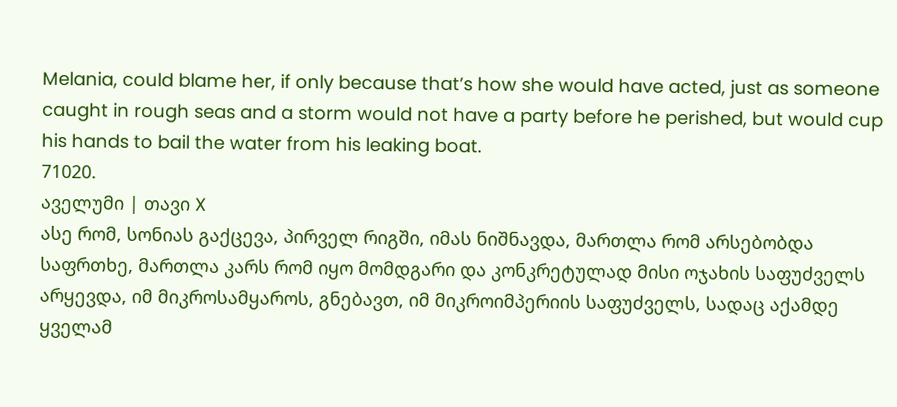Melania, could blame her, if only because that’s how she would have acted, just as someone caught in rough seas and a storm would not have a party before he perished, but would cup his hands to bail the water from his leaking boat.
71020.
აველუმი | თავი X
ასე რომ, სონიას გაქცევა, პირველ რიგში, იმას ნიშნავდა, მართლა რომ არსებობდა საფრთხე, მართლა კარს რომ იყო მომდგარი და კონკრეტულად მისი ოჯახის საფუძველს არყევდა, იმ მიკროსამყაროს, გნებავთ, იმ მიკროიმპერიის საფუძველს, სადაც აქამდე ყველამ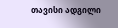თავისი ადგილი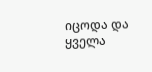იცოდა და ყველა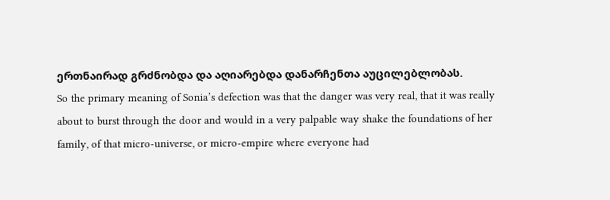ერთნაირად გრძნობდა და აღიარებდა დანარჩენთა აუცილებლობას.
So the primary meaning of Sonia’s defection was that the danger was very real, that it was really about to burst through the door and would in a very palpable way shake the foundations of her family, of that micro-universe, or micro-empire where everyone had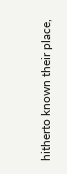hitherto known their place,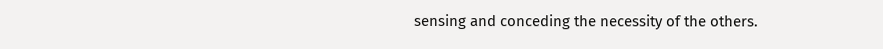sensing and conceding the necessity of the others.